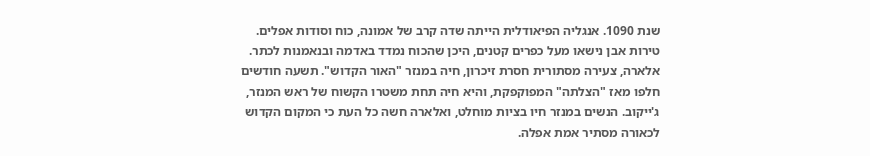שנת 1090. אנגליה הפיאודלית הייתה שדה קרב של אמונה, כוח וסודות אפלים. טירות אבן נישאו מעל כפרים קטנים, היכן שהכוח נמדד באדמה ובנאמנות לכתר.
אלארה, צעירה מסתורית חסרת זיכרון, חיה במנזר "האור הקדוש". תשעה חודשים חלפו מאז "הצלתה" המפוקפקת, והיא חיה תחת משטרו הקשוח של ראש המנזר, ג'ייקוב. הנשים במנזר חיו בציות מוחלט, ואלארה חשה כל העת כי המקום הקדוש לכאורה מסתיר אמת אפלה.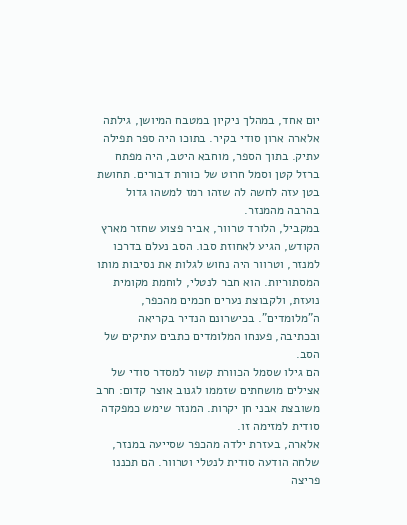יום אחד, במהלך ניקיון במטבח המיושן, גילתה אלארה ארון סודי בקיר. בתוכו היה ספר תפילה עתיק. בתוך הספר, מוחבא היטב, היה מפתח ברזל קטן וסמל חרוט של כוורת דבורים. תחושת בטן עזה לחשה לה שזהו רמז למשהו גדול בהרבה מהמנזר.
במקביל, הלורד טרוור, אביר פצוע שחזר מארץ הקודש, הגיע לאחוזת סבו. הסב נעלם בדרכו למנזר, וטרוור היה נחוש לגלות את נסיבות מותו המסתוריות. הוא חבר לנטלי, לוחמת מקומית נועזת, ולקבוצת נערים חכמים מהכפר, ה"מלומדים". בכישרונם הנדיר בקריאה ובכתיבה, פענחו המלומדים כתבים עתיקים של הסב.
הם גילו שסמל הכוורת קשור למסדר סודי של אצילים מושחתים שזממו לגנוב אוצר קדום: חרב משובצת אבני חן יקרות. המנזר שימש כמפקדה סודית למזימה זו.
אלארה, בעזרת ילדה מהכפר שסייעה במנזר, שלחה הודעה סודית לנטלי וטרוור. הם תכננו פריצה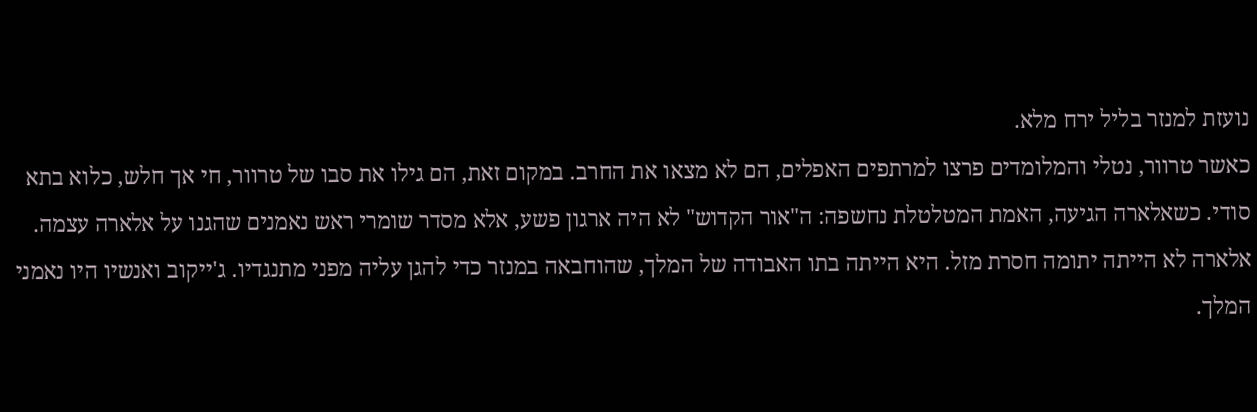נועזת למנזר בליל ירח מלא.
כאשר טרוור, נטלי והמלומדים פרצו למרתפים האפלים, הם לא מצאו את החרב. במקום זאת, הם גילו את סבו של טרוור, חי אך חלש, כלוא בתא סודי. כשאלארה הגיעה, האמת המטלטלת נחשפה: ה"אור הקדוש" לא היה ארגון פשע, אלא מסדר שומרי ראש נאמנים שהגנו על אלארה עצמה.
אלארה לא הייתה יתומה חסרת מזל. היא הייתה בתו האבודה של המלך, שהוחבאה במנזר כדי להגן עליה מפני מתנגדיו. ג'ייקוב ואנשיו היו נאמני המלך.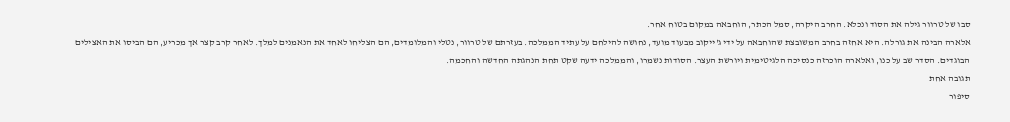סבו של טרוור גילה את הסוד ונכלא. החרב היקרה, סמל הכתר, הוחבאה במקום בטוח אחר.
אלארה הבינה את גורלה. היא אחזה בחרב המשובצת שהוחבאה על ידי ג'ייקוב מבעוד מועד, נחושה להילחם על עתיד הממלכה. בעזרתם של טרוור, נטלי והמלומדים, הם הצליחו לאחד את הנאמנים למלך. לאחר קרב קצר אך מכריע, הם הביסו את האצילים הבוגדים. הסדר שב על כנו, ואלארה הוכרזה כנסיכה הלגיטימית ויורשת העצר. הסודות נשמרו, והממלכה ידעה שקט תחת הנהגתה החדשה והחכמה.
תגובה אחת
סיפור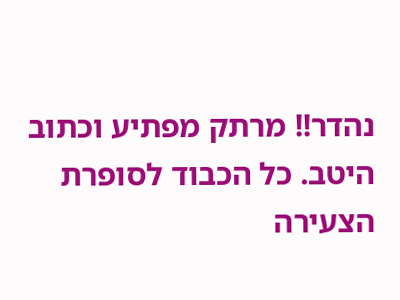נהדר!! מרתק מפתיע וכתוב היטב. כל הכבוד לסופרת הצעירה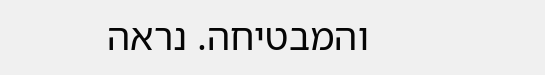והמבטיחה. נראה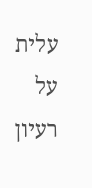עלית על רעיון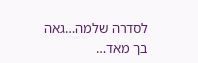לסדרה שלמה…גאה בך מאד…